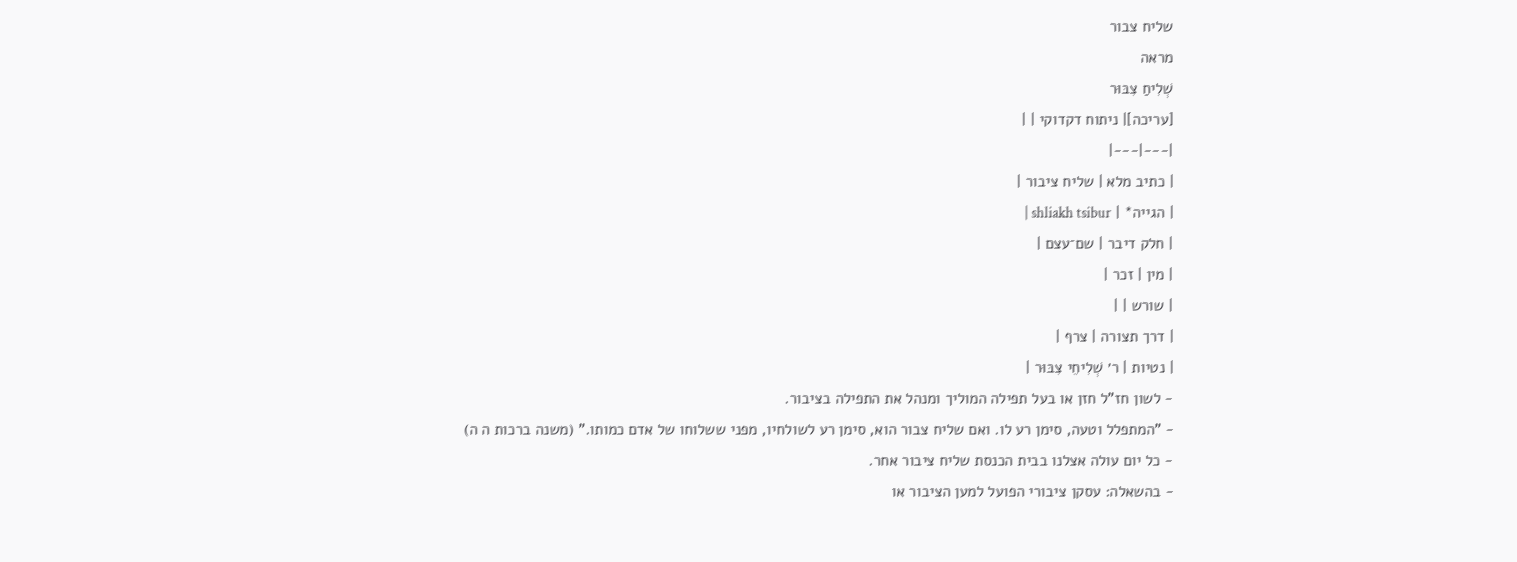שליח צבור
מראה
שְׁלִיחַ צִבּוּר
[עריכה]| ניתוח דקדוקי | |
|---|---|
| כתיב מלא | שליח ציבור |
| הגייה* | shliakh tsibur |
| חלק דיבר | שם־עצם |
| מין | זכר |
| שורש | |
| דרך תצורה | צרף |
| נטיות | ר׳ שְׁלִיחֵי צִבּוּר |
- לשון חז"ל חזן או בעל תפילה המוליך ומנהל את התפילה בציבור.
- "המתפלל וטעה, סימן רע לו. ואם שליח צבור הוא, סימן רע לשולחיו, מפני ששלוחו של אדם כמותו." (משנה ברכות ה ה)
- כל יום עולה אצלנו בבית הכנסת שליח ציבור אחר.
- בהשאלה: עסקן ציבורי הפועל למען הציבור או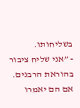בשליחותו.
- ”אני שליח ציבור בהוראת הרבנים. אם הם יאמרו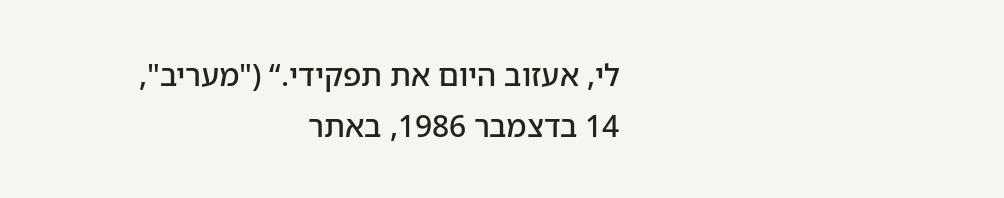לי, אעזוב היום את תפקידי.“ ("מעריב", 14 בדצמבר 1986, באתר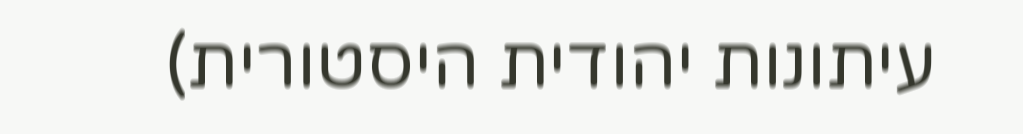עיתונות יהודית היסטורית)